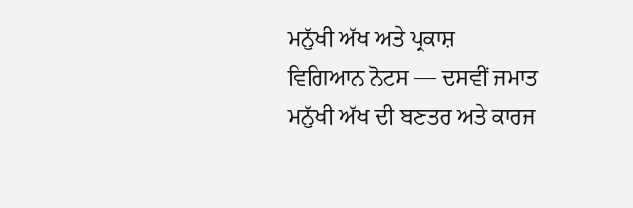ਮਨੁੱਖੀ ਅੱਖ ਅਤੇ ਪ੍ਰਕਾਸ਼
ਵਿਗਿਆਨ ਨੋਟਸ — ਦਸਵੀਂ ਜਮਾਤ
ਮਨੁੱਖੀ ਅੱਖ ਦੀ ਬਣਤਰ ਅਤੇ ਕਾਰਜ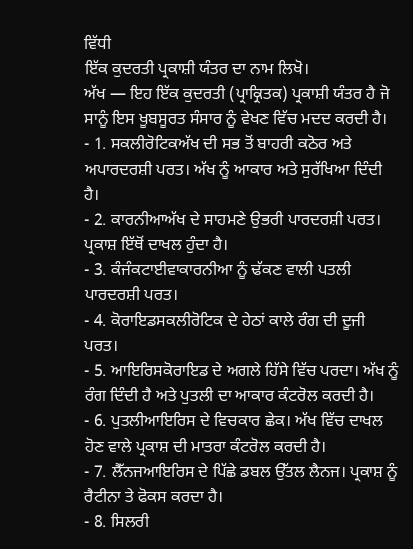ਵਿੱਧੀ
ਇੱਕ ਕੁਦਰਤੀ ਪ੍ਰਕਾਸ਼ੀ ਯੰਤਰ ਦਾ ਨਾਮ ਲਿਖੋ।
ਅੱਖ — ਇਹ ਇੱਕ ਕੁਦਰਤੀ (ਪ੍ਰਾਕ੍ਰਿਤਕ) ਪ੍ਰਕਾਸ਼ੀ ਯੰਤਰ ਹੈ ਜੋ ਸਾਨੂੰ ਇਸ ਖੂਬਸੂਰਤ ਸੰਸਾਰ ਨੂੰ ਵੇਖਣ ਵਿੱਚ ਮਦਦ ਕਰਦੀ ਹੈ।
- 1. ਸਕਲੀਰੋਟਿਕਅੱਖ ਦੀ ਸਭ ਤੋਂ ਬਾਹਰੀ ਕਠੋਰ ਅਤੇ ਅਪਾਰਦਰਸ਼ੀ ਪਰਤ। ਅੱਖ ਨੂੰ ਆਕਾਰ ਅਤੇ ਸੁਰੱਖਿਆ ਦਿੰਦੀ ਹੈ।
- 2. ਕਾਰਨੀਆਅੱਖ ਦੇ ਸਾਹਮਣੇ ਉਭਰੀ ਪਾਰਦਰਸ਼ੀ ਪਰਤ। ਪ੍ਰਕਾਸ਼ ਇੱਥੋਂ ਦਾਖਲ ਹੁੰਦਾ ਹੈ।
- 3. ਕੰਜੰਕਟਾਈਵਾਕਾਰਨੀਆ ਨੂੰ ਢੱਕਣ ਵਾਲੀ ਪਤਲੀ ਪਾਰਦਰਸ਼ੀ ਪਰਤ।
- 4. ਕੋਰਾਇਡਸਕਲੀਰੋਟਿਕ ਦੇ ਹੇਠਾਂ ਕਾਲੇ ਰੰਗ ਦੀ ਦੂਜੀ ਪਰਤ।
- 5. ਆਇਰਿਸਕੋਰਾਇਡ ਦੇ ਅਗਲੇ ਹਿੱਸੇ ਵਿੱਚ ਪਰਦਾ। ਅੱਖ ਨੂੰ ਰੰਗ ਦਿੰਦੀ ਹੈ ਅਤੇ ਪੁਤਲੀ ਦਾ ਆਕਾਰ ਕੰਟਰੋਲ ਕਰਦੀ ਹੈ।
- 6. ਪੁਤਲੀਆਇਰਿਸ ਦੇ ਵਿਚਕਾਰ ਛੇਕ। ਅੱਖ ਵਿੱਚ ਦਾਖਲ ਹੋਣ ਵਾਲੇ ਪ੍ਰਕਾਸ਼ ਦੀ ਮਾਤਰਾ ਕੰਟਰੋਲ ਕਰਦੀ ਹੈ।
- 7. ਲੈੱਨਜਆਇਰਿਸ ਦੇ ਪਿੱਛੇ ਡਬਲ ਉੱਤਲ ਲੈਨਜ। ਪ੍ਰਕਾਸ਼ ਨੂੰ ਰੈਟੀਨਾ ਤੇ ਫੋਕਸ ਕਰਦਾ ਹੈ।
- 8. ਸਿਲਰੀ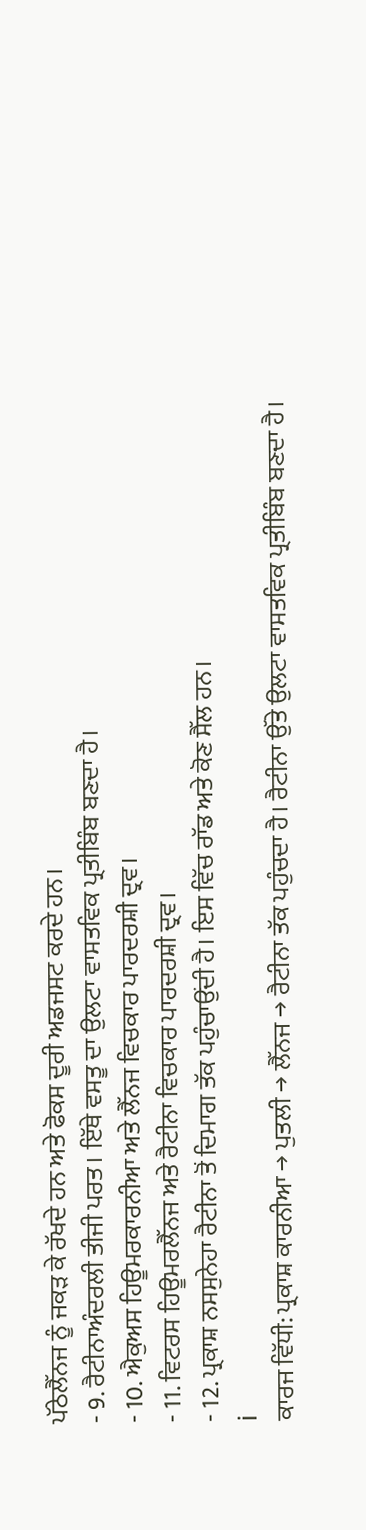ਪੱਠੇਲੈੱਨਜ ਨੂੰ ਜਕੜ ਕੇ ਰੱਖਦੇ ਹਨ ਅਤੇ ਫੋਕਸ ਦੂਰੀ ਅਡਜਸਟ ਕਰਦੇ ਹਨ।
- 9. ਰੈਟੀਨਾਅੰਦਰਲੀ ਤੀਜੀ ਪਰਤ। ਇੱਥੇ ਵਸਤੂ ਦਾ ਉਲਟਾ ਵਾਸਤਵਿਕ ਪ੍ਰਤੀਬਿੰਬ ਬਣਦਾ ਹੈ।
- 10. ਐਕੁਅਸ ਹਿਊਮਰਕਾਰਨੀਆ ਅਤੇ ਲੈੱਨਜ ਵਿਚਕਾਰ ਪਾਰਦਰਸ਼ੀ ਦ੍ਰਵ।
- 11. ਵਿਟਰਸ ਹਿਊਮਰਲੈੱਨਜ ਅਤੇ ਰੈਟੀਨਾ ਵਿਚਕਾਰ ਪਾਰਦਰਸ਼ੀ ਦ੍ਰਵ।
- 12. ਪ੍ਰਕਾਸ਼ ਨਸਸੁਨੇਹਾ ਰੈਟੀਨਾ ਤੋਂ ਦਿਮਾਗ ਤੱਕ ਪਹੁੰਚਾਉਂਦੀ ਹੈ। ਇਸ ਵਿੱਚ ਰਾੱਡ ਅਤੇ ਕੋਣ ਸੈੱਲ ਹਨ।
ℹ
ਕਾਰਜ ਵਿੱਧੀ: ਪ੍ਰਕਾਸ਼ ਕਾਰਨੀਆ → ਪੁਤਲੀ → ਲੈੱਨਜ → ਰੈਟੀਨਾ ਤੱਕ ਪਹੁੰਚਦਾ ਹੈ। ਰੈਟੀਨਾ ਉੱਤੇ ਉਲਟਾ ਵਾਸਤਵਿਕ ਪ੍ਰਤੀਬਿੰਬ ਬਣਦਾ ਹੈ।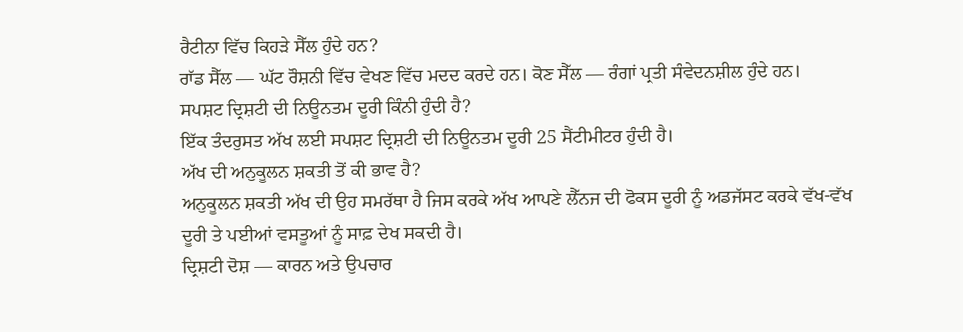ਰੈਟੀਨਾ ਵਿੱਚ ਕਿਹੜੇ ਸੈੱਲ ਹੁੰਦੇ ਹਨ?
ਰਾੱਡ ਸੈੱਲ — ਘੱਟ ਰੌਸ਼ਨੀ ਵਿੱਚ ਵੇਖਣ ਵਿੱਚ ਮਦਦ ਕਰਦੇ ਹਨ। ਕੋਣ ਸੈੱਲ — ਰੰਗਾਂ ਪ੍ਰਤੀ ਸੰਵੇਦਨਸ਼ੀਲ ਹੁੰਦੇ ਹਨ।
ਸਪਸ਼ਟ ਦ੍ਰਿਸ਼ਟੀ ਦੀ ਨਿਊਨਤਮ ਦੂਰੀ ਕਿੰਨੀ ਹੁੰਦੀ ਹੈ?
ਇੱਕ ਤੰਦਰੁਸਤ ਅੱਖ ਲਈ ਸਪਸ਼ਟ ਦ੍ਰਿਸ਼ਟੀ ਦੀ ਨਿਊਨਤਮ ਦੂਰੀ 25 ਸੈਂਟੀਮੀਟਰ ਹੁੰਦੀ ਹੈ।
ਅੱਖ ਦੀ ਅਨੁਕੂਲਨ ਸ਼ਕਤੀ ਤੋਂ ਕੀ ਭਾਵ ਹੈ?
ਅਨੁਕੂਲਨ ਸ਼ਕਤੀ ਅੱਖ ਦੀ ਉਹ ਸਮਰੱਥਾ ਹੈ ਜਿਸ ਕਰਕੇ ਅੱਖ ਆਪਣੇ ਲੈੱਨਜ ਦੀ ਫੋਕਸ ਦੂਰੀ ਨੂੰ ਅਡਜੱਸਟ ਕਰਕੇ ਵੱਖ-ਵੱਖ ਦੂਰੀ ਤੇ ਪਈਆਂ ਵਸਤੂਆਂ ਨੂੰ ਸਾਫ਼ ਦੇਖ ਸਕਦੀ ਹੈ।
ਦ੍ਰਿਸ਼ਟੀ ਦੋਸ਼ — ਕਾਰਨ ਅਤੇ ਉਪਚਾਰ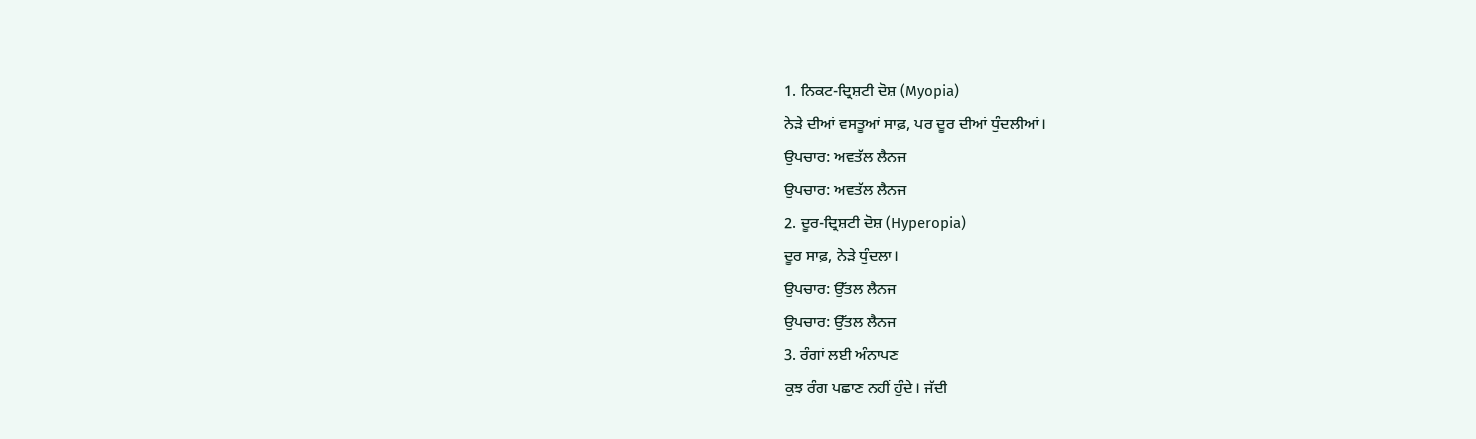1. ਨਿਕਟ-ਦ੍ਰਿਸ਼ਟੀ ਦੋਸ਼ (Myopia)
ਨੇੜੇ ਦੀਆਂ ਵਸਤੂਆਂ ਸਾਫ਼, ਪਰ ਦੂਰ ਦੀਆਂ ਧੁੰਦਲੀਆਂ।
ਉਪਚਾਰ: ਅਵਤੱਲ ਲੈਨਜ
ਉਪਚਾਰ: ਅਵਤੱਲ ਲੈਨਜ
2. ਦੂਰ-ਦ੍ਰਿਸ਼ਟੀ ਦੋਸ਼ (Hyperopia)
ਦੂਰ ਸਾਫ਼, ਨੇੜੇ ਧੁੰਦਲਾ।
ਉਪਚਾਰ: ਉੱਤਲ ਲੈਨਜ
ਉਪਚਾਰ: ਉੱਤਲ ਲੈਨਜ
3. ਰੰਗਾਂ ਲਈ ਅੰਨਾਪਣ
ਕੁਝ ਰੰਗ ਪਛਾਣ ਨਹੀਂ ਹੁੰਦੇ। ਜੱਦੀ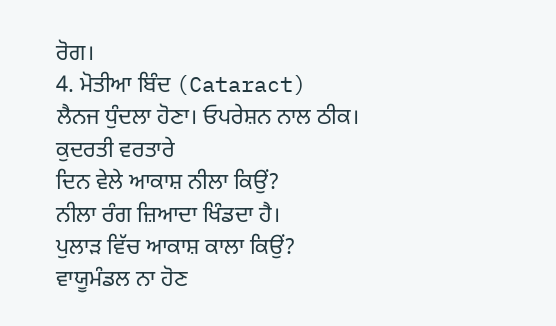ਰੋਗ।
4. ਮੋਤੀਆ ਬਿੰਦ (Cataract)
ਲੈਨਜ ਧੁੰਦਲਾ ਹੋਣਾ। ਓਪਰੇਸ਼ਨ ਨਾਲ ਠੀਕ।
ਕੁਦਰਤੀ ਵਰਤਾਰੇ
ਦਿਨ ਵੇਲੇ ਆਕਾਸ਼ ਨੀਲਾ ਕਿਉਂ?
ਨੀਲਾ ਰੰਗ ਜ਼ਿਆਦਾ ਖਿੰਡਦਾ ਹੈ।
ਪੁਲਾੜ ਵਿੱਚ ਆਕਾਸ਼ ਕਾਲਾ ਕਿਉਂ?
ਵਾਯੂਮੰਡਲ ਨਾ ਹੋਣ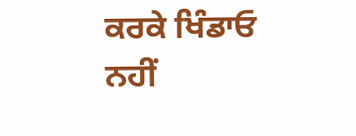ਕਰਕੇ ਖਿੰਡਾਓ ਨਹੀਂ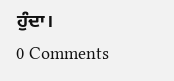ਹੁੰਦਾ।
0 Comments